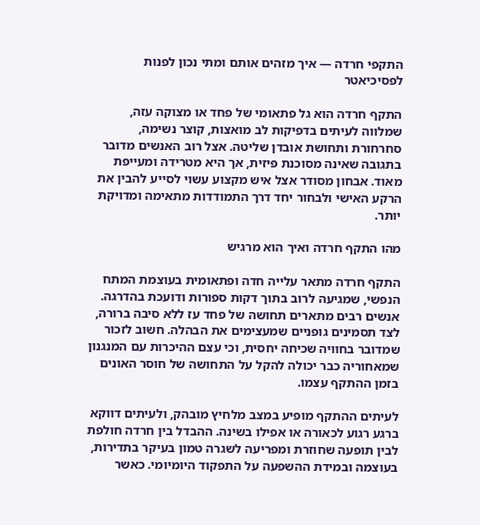התקפי חרדה — איך מזהים אותם ומתי נכון לפנות לפסיכיאטר

התקף חרדה הוא גל פתאומי של פחד או מצוקה עזה, שמלווה לעיתים בדפיקות לב מואצות, קוצר נשימה, סחרחורת ותחושת אובדן שליטה. אצל רוב האנשים מדובר בתגובה שאינה מסוכנת פיזית, אך היא מטרידה ומעייפת מאוד. אבחון מסודר אצל איש מקצוע עשוי לסייע להבין את הרקע האישי ולבחור יחד דרך התמודדות מתאימה ומדויקת יותר.

מהו התקף חרדה ואיך הוא מרגיש

התקף חרדה מתאר עלייה חדה ופתאומית בעוצמת המתח הנפשי, שמגיעה לרוב בתוך דקות ספורות ודועכת בהדרגה. אנשים רבים מתארים תחושה של פחד עז ללא סיבה ברורה, לצד תסמינים גופניים שמעצימים את הבהלה. חשוב לזכור שמדובר בחוויה שכיחה יחסית, וכי עצם ההיכרות עם המנגנון שמאחוריה כבר יכולה להקל על התחושה של חוסר האונים בזמן ההתקף עצמו.

לעיתים ההתקף מופיע במצב מלחיץ מובהק, ולעיתים דווקא ברגע רגוע לכאורה או אפילו בשינה. ההבדל בין חרדה חולפת לבין תופעה שחוזרת ומפריעה לשגרה טמון בעיקר בתדירות, בעוצמה ובמידת ההשפעה על התפקוד היומיומי. כאשר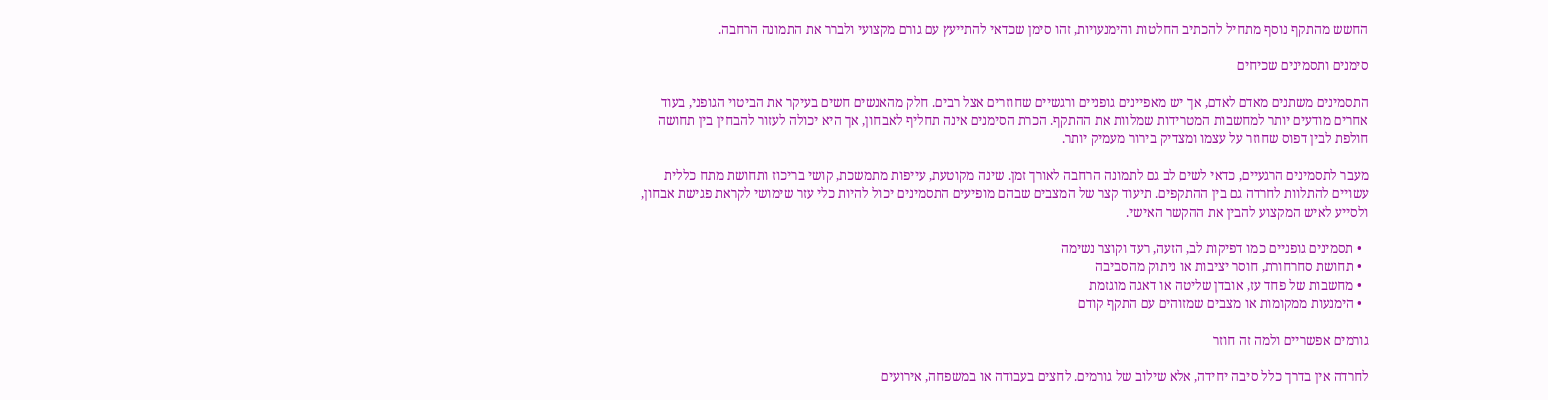החשש מהתקף נוסף מתחיל להכתיב החלטות והימנעויות, זהו סימן שכדאי להתייעץ עם גורם מקצועי ולברר את התמונה הרחבה.

סימנים ותסמינים שכיחים

התסמינים משתנים מאדם לאדם, אך יש מאפיינים גופניים ורגשיים שחוזרים אצל רבים. חלק מהאנשים חשים בעיקר את הביטוי הגופני, בעוד אחרים מודעים יותר למחשבות המטרידות שמלוות את ההתקף. הכרת הסימנים אינה תחליף לאבחון, אך היא יכולה לעזור להבחין בין תחושה חולפת לבין דפוס שחוזר על עצמו ומצדיק בירור מעמיק יותר.

מעבר לתסמינים הרגעיים, כדאי לשים לב גם לתמונה הרחבה לאורך זמן. שינה מקוטעת, עייפות מתמשכת, קושי בריכוז ותחושת מתח כללית עשויים להתלוות לחרדה גם בין ההתקפים. תיעוד קצר של המצבים שבהם מופיעים התסמינים יכול להיות כלי עזר שימושי לקראת פגישת אבחון, ולסייע לאיש המקצוע להבין את ההקשר האישי.

  • תסמינים גופניים כמו דפיקות לב, הזעה, רעד וקוצר נשימה
  • תחושת סחרחורת, חוסר יציבות או ניתוק מהסביבה
  • מחשבות של פחד עז, אובדן שליטה או דאגה מוגזמת
  • הימנעות ממקומות או מצבים שמזוהים עם התקף קודם

גורמים אפשריים ולמה זה חוזר

לחרדה אין בדרך כלל סיבה יחידה, אלא שילוב של גורמים. לחצים בעבודה או במשפחה, אירועים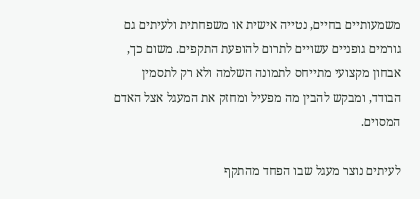משמעותיים בחיים, נטייה אישית או משפחתית ולעיתים גם גורמים גופניים עשויים לתרום להופעת התקפים. משום כך, אבחון מקצועי מתייחס לתמונה השלמה ולא רק לתסמין הבודד, ומבקש להבין מה מפעיל ומחזק את המעגל אצל האדם המסוים.

לעיתים נוצר מעגל שבו הפחד מהתקף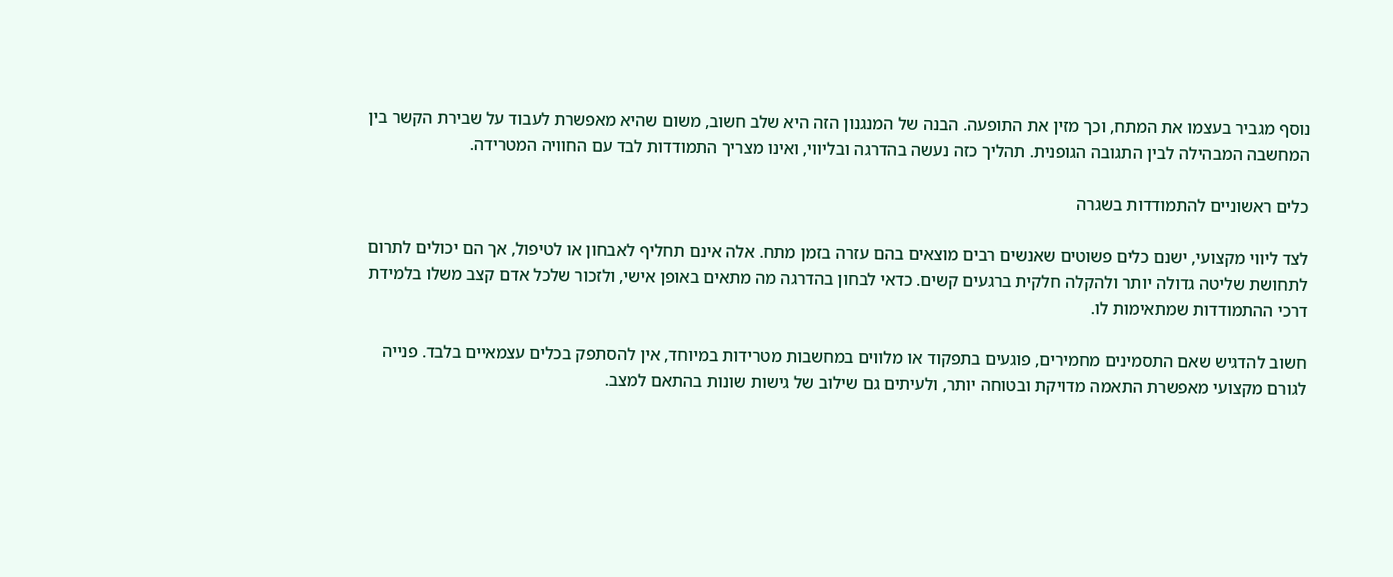נוסף מגביר בעצמו את המתח, וכך מזין את התופעה. הבנה של המנגנון הזה היא שלב חשוב, משום שהיא מאפשרת לעבוד על שבירת הקשר בין המחשבה המבהילה לבין התגובה הגופנית. תהליך כזה נעשה בהדרגה ובליווי, ואינו מצריך התמודדות לבד עם החוויה המטרידה.

כלים ראשוניים להתמודדות בשגרה

לצד ליווי מקצועי, ישנם כלים פשוטים שאנשים רבים מוצאים בהם עזרה בזמן מתח. אלה אינם תחליף לאבחון או לטיפול, אך הם יכולים לתרום לתחושת שליטה גדולה יותר ולהקלה חלקית ברגעים קשים. כדאי לבחון בהדרגה מה מתאים באופן אישי, ולזכור שלכל אדם קצב משלו בלמידת דרכי ההתמודדות שמתאימות לו.

חשוב להדגיש שאם התסמינים מחמירים, פוגעים בתפקוד או מלווים במחשבות מטרידות במיוחד, אין להסתפק בכלים עצמאיים בלבד. פנייה לגורם מקצועי מאפשרת התאמה מדויקת ובטוחה יותר, ולעיתים גם שילוב של גישות שונות בהתאם למצב.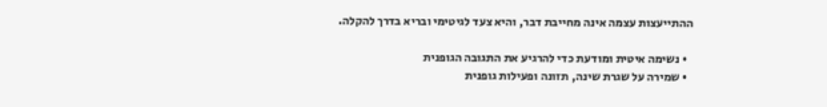ההתייעצות עצמה אינה מחייבת דבר, והיא צעד לגיטימי ובריא בדרך להקלה.

  • נשימה איטית ומודעת כדי להרגיע את התגובה הגופנית
  • שמירה על שגרת שינה, תזונה ופעילות גופנית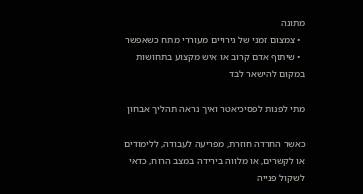מתונה
  • צמצום זמני של גירויים מעוררי מתח כשאפשר
  • שיתוף אדם קרוב או איש מקצוע בתחושות במקום להישאר לבד

מתי לפנות לפסיכיאטר ואיך נראה תהליך אבחון

כאשר החרדה חוזרת, מפריעה לעבודה, ללימודים או לקשרים, או מלווה בירידה במצב הרוח, כדאי לשקול פנייה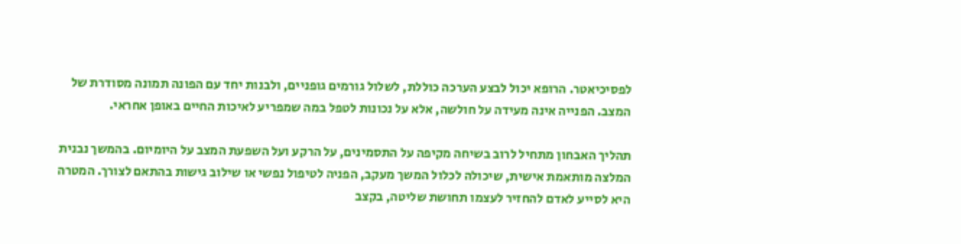לפסיכיאטר. הרופא יכול לבצע הערכה כוללת, לשלול גורמים גופניים, ולבנות יחד עם הפונה תמונה מסודרת של המצב. הפנייה אינה מעידה על חולשה, אלא על נכונות לטפל במה שמפריע לאיכות החיים באופן אחראי.

תהליך האבחון מתחיל לרוב בשיחה מקיפה על התסמינים, על הרקע ועל השפעת המצב על היומיום. בהמשך נבנית המלצה מותאמת אישית, שיכולה לכלול המשך מעקב, הפניה לטיפול נפשי או שילוב גישות בהתאם לצורך. המטרה היא לסייע לאדם להחזיר לעצמו תחושת שליטה, בקצב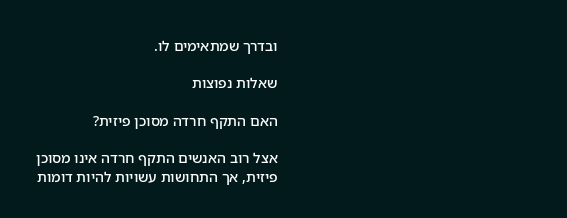ובדרך שמתאימים לו.

שאלות נפוצות

האם התקף חרדה מסוכן פיזית?

אצל רוב האנשים התקף חרדה אינו מסוכן פיזית, אך התחושות עשויות להיות דומות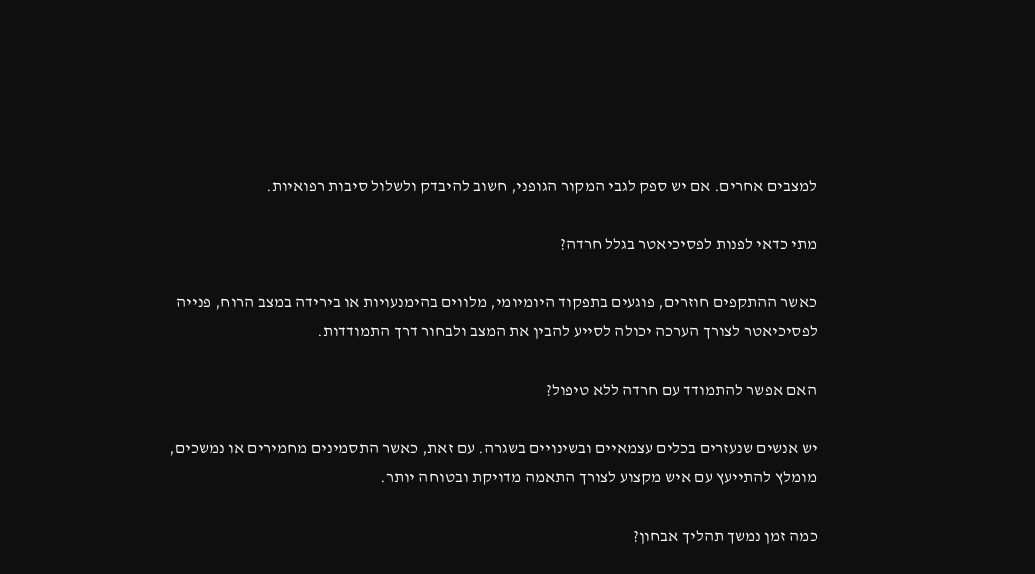למצבים אחרים. אם יש ספק לגבי המקור הגופני, חשוב להיבדק ולשלול סיבות רפואיות.

מתי כדאי לפנות לפסיכיאטר בגלל חרדה?

כאשר ההתקפים חוזרים, פוגעים בתפקוד היומיומי, מלווים בהימנעויות או בירידה במצב הרוח, פנייה לפסיכיאטר לצורך הערכה יכולה לסייע להבין את המצב ולבחור דרך התמודדות.

האם אפשר להתמודד עם חרדה ללא טיפול?

יש אנשים שנעזרים בכלים עצמאיים ובשינויים בשגרה. עם זאת, כאשר התסמינים מחמירים או נמשכים, מומלץ להתייעץ עם איש מקצוע לצורך התאמה מדויקת ובטוחה יותר.

כמה זמן נמשך תהליך אבחון?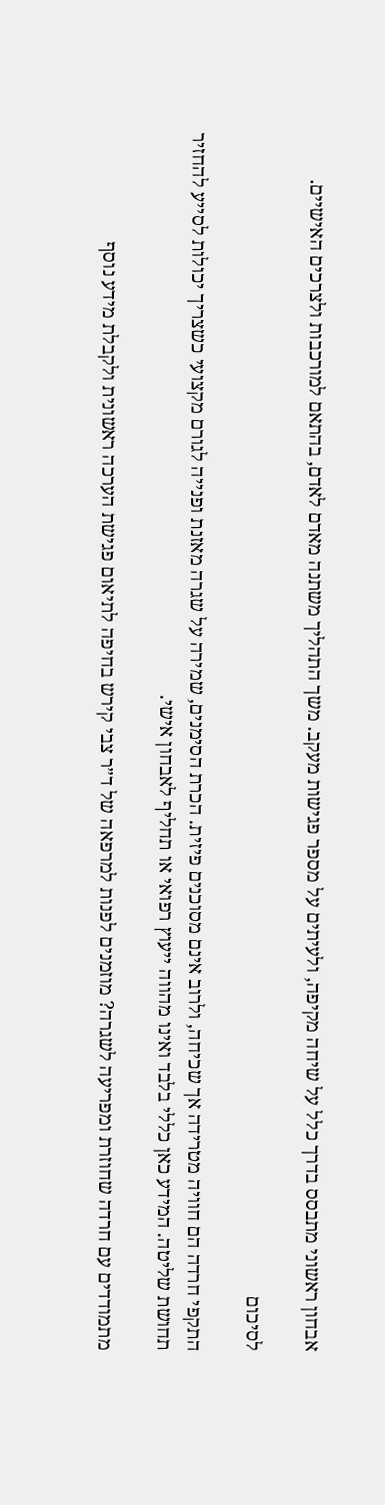אבחון ראשוני מתבסס בדרך כלל על שיחה מקיפה, ולעיתים על מספר פגישות מעקב. משך התהליך משתנה מאדם לאדם, בהתאם למורכבות ולצרכים האישיים.

לסיכום

התקפי חרדה הם חוויה מטרידה אך שכיחה, ולרוב אינם מסוכנים פיזית. הכרת הסימנים, שמירה על שגרה מאזנת ופנייה לגורם מקצועי כשצריך יכולות לסייע להחזיר תחושת שליטה. המידע כאן כללי בלבד ואינו מהווה ייעוץ רפואי או תחליף לאבחון אישי.

מתמודדים עם חרדה שחוזרת ומפריעה לשגרה? מוזמנים לפנות למרפאה של ד״ר צבי קירש בחיפה לתיאום פגישת הערכה ראשונית ולקבלת מידע נוסף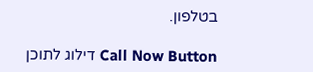בטלפון.

Call Now Button דילוג לתוכן